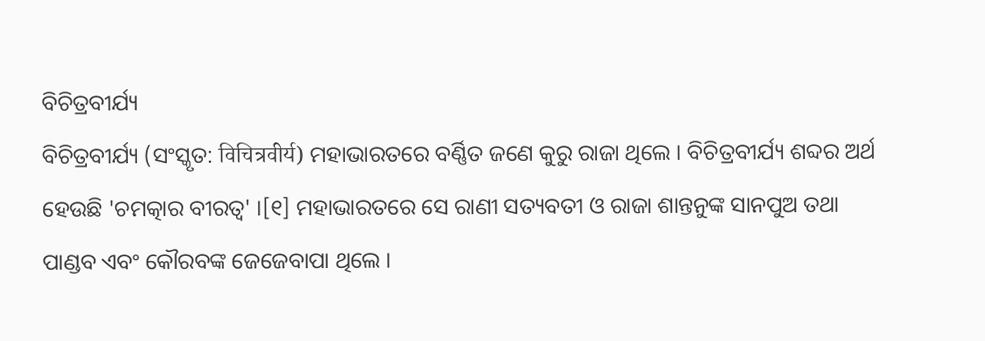ବିଚିତ୍ରବୀର୍ଯ୍ୟ
ବିଚିତ୍ରବୀର୍ଯ୍ୟ (ସଂସ୍କୃତ: विचित्रवीर्य) ମହାଭାରତରେ ବର୍ଣ୍ଣିତ ଜଣେ କୁରୁ ରାଜା ଥିଲେ । ବିଚିତ୍ରବୀର୍ଯ୍ୟ ଶବ୍ଦର ଅର୍ଥ ହେଉଛି 'ଚମତ୍କାର ବୀରତ୍ୱ' ।[୧] ମହାଭାରତରେ ସେ ରାଣୀ ସତ୍ୟବତୀ ଓ ରାଜା ଶାନ୍ତନୁଙ୍କ ସାନପୁଅ ତଥା ପାଣ୍ଡବ ଏବଂ କୌରବଙ୍କ ଜେଜେବାପା ଥିଲେ ।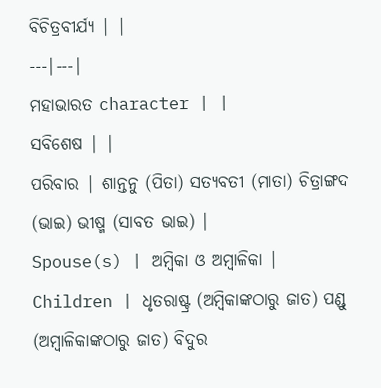ବିଚିତ୍ରବୀର୍ଯ୍ୟ | |
---|---|
ମହାଭାରତ character | |
ସବିଶେଷ | |
ପରିବାର | ଶାନ୍ତନୁ (ପିତା) ସତ୍ୟବତୀ (ମାତା) ଚିତ୍ରାଙ୍ଗଦ (ଭାଇ) ଭୀଷ୍ମ (ସାବତ ଭାଇ) |
Spouse(s) | ଅମ୍ବିକା ଓ ଅମ୍ବାଳିକା |
Children | ଧୃତରାଷ୍ଟ୍ର (ଅମ୍ବିକାଙ୍କଠାରୁ ଜାତ) ପଣ୍ଡୁ (ଅମ୍ବାଳିକାଙ୍କଠାରୁ ଜାତ) ବିଦୁର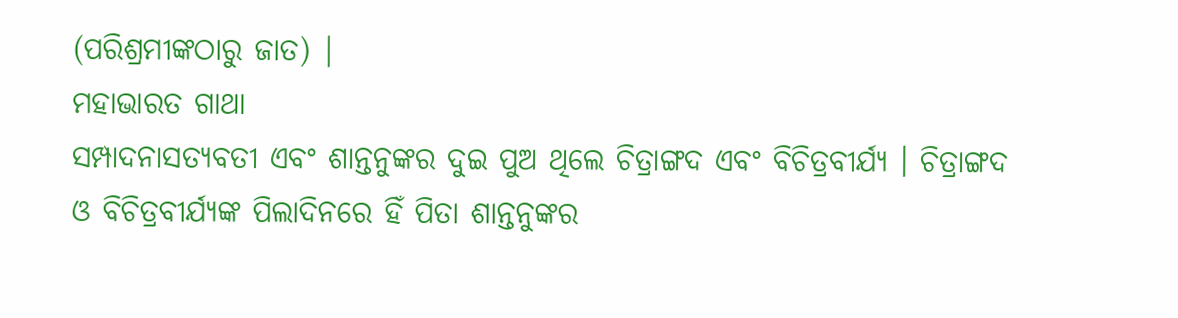(ପରିଶ୍ରମୀଙ୍କଠାରୁ ଜାତ) |
ମହାଭାରତ ଗାଥା
ସମ୍ପାଦନାସତ୍ୟବତୀ ଏବଂ ଶାନ୍ତନୁଙ୍କର ଦୁଇ ପୁଅ ଥିଲେ ଚିତ୍ରାଙ୍ଗଦ ଏବଂ ବିଚିତ୍ରବୀର୍ଯ୍ୟ । ଚିତ୍ରାଙ୍ଗଦ ଓ ବିଚିତ୍ରବୀର୍ଯ୍ୟଙ୍କ ପିଲାଦିନରେ ହିଁ ପିତା ଶାନ୍ତନୁଙ୍କର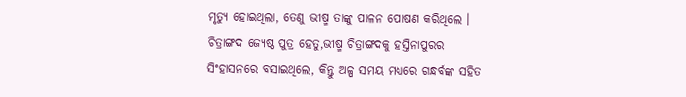ମୃତ୍ୟୁ ହୋଇଥିଲା, ତେଣୁ ଭୀଷ୍ମ ତାଙ୍କୁ ପାଳନ ପୋଷଣ କରିଥିଲେ । ଚିତ୍ରାଙ୍ଗଦ ଜ୍ୟେଷ୍ଠ ପୁତ୍ର ହେତୁ,ଭୀଷ୍ମ ଚିତ୍ରାଙ୍ଗଦକୁ ହସ୍ତିନାପୁରର ସିଂହାସନରେ ବସାଇଥିଲେ, କିନ୍ତୁ ଅଳ୍ପ ସମୟ ମଧ୍ୟରେ ଗନ୍ଧର୍ବଙ୍କ ସହିତ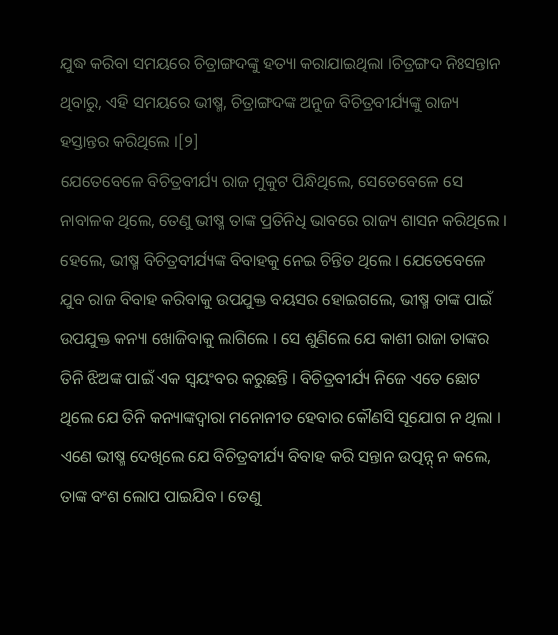ଯୁଦ୍ଧ କରିବା ସମୟରେ ଚିତ୍ରାଙ୍ଗଦଙ୍କୁ ହତ୍ୟା କରାଯାଇଥିଲା ।ଚିତ୍ରଙ୍ଗଦ ନିଃସନ୍ତାନ ଥିବାରୁ, ଏହି ସମୟରେ ଭୀଷ୍ମ, ଚିତ୍ରାଙ୍ଗଦଙ୍କ ଅନୁଜ ବିଚିତ୍ରବୀର୍ଯ୍ୟଙ୍କୁ ରାଜ୍ୟ ହସ୍ତାନ୍ତର କରିଥିଲେ ।[୨]
ଯେତେବେଳେ ବିଚିତ୍ରବୀର୍ଯ୍ୟ ରାଜ ମୁକୁଟ ପିନ୍ଧିଥିଲେ, ସେତେବେଳେ ସେ ନାବାଳକ ଥିଲେ, ତେଣୁ ଭୀଷ୍ମ ତାଙ୍କ ପ୍ରତିନିଧି ଭାବରେ ରାଜ୍ୟ ଶାସନ କରିଥିଲେ । ହେଲେ, ଭୀଷ୍ମ ବିଚିତ୍ରବୀର୍ଯ୍ୟଙ୍କ ବିବାହକୁ ନେଇ ଚିନ୍ତିତ ଥିଲେ । ଯେତେବେଳେ ଯୁବ ରାଜ ବିବାହ କରିବାକୁ ଉପଯୁକ୍ତ ବୟସର ହୋଇଗଲେ, ଭୀଷ୍ମ ତାଙ୍କ ପାଇଁ ଉପଯୁକ୍ତ କନ୍ୟା ଖୋଜିବାକୁ ଲାଗିଲେ । ସେ ଶୁଣିଲେ ଯେ କାଶୀ ରାଜା ତାଙ୍କର ତିନି ଝିଅଙ୍କ ପାଇଁ ଏକ ସ୍ୱୟଂବର କରୁଛନ୍ତି । ବିଚିତ୍ରବୀର୍ଯ୍ୟ ନିଜେ ଏତେ ଛୋଟ ଥିଲେ ଯେ ତିନି କନ୍ୟାଙ୍କଦ୍ୱାରା ମନୋନୀତ ହେବାର କୌଣସି ସୂଯୋଗ ନ ଥିଲା । ଏଣେ ଭୀଷ୍ମ ଦେଖିଲେ ଯେ ବିଚିତ୍ରବୀର୍ଯ୍ୟ ବିବାହ କରି ସନ୍ତାନ ଉତ୍ପନ୍ନ୍ ନ କଲେ, ତାଙ୍କ ବଂଶ ଲୋପ ପାଇଯିବ । ତେଣୁ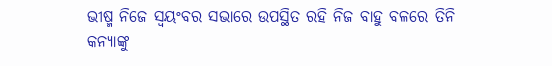ଭୀଷ୍ମ ନିଜେ ସ୍ୱୟଂବର ସଭାରେ ଉପସ୍ଥିତ ରହି ନିଜ ବାହୁ ବଳରେ ତିନି କନ୍ୟାଙ୍କୁ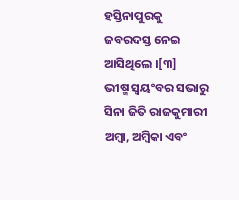ହସ୍ତିନାପୁରକୁ ଜବରଦସ୍ତ ନେଇ ଆସିଥିଲେ ।[୩]
ଭୀଷ୍ମ ସ୍ୱୟଂବର ସଭାରୁ ସିନା ଜିତି ରାଜକୁମାରୀ ଅମ୍ବା, ଅମ୍ବିକା ଏବଂ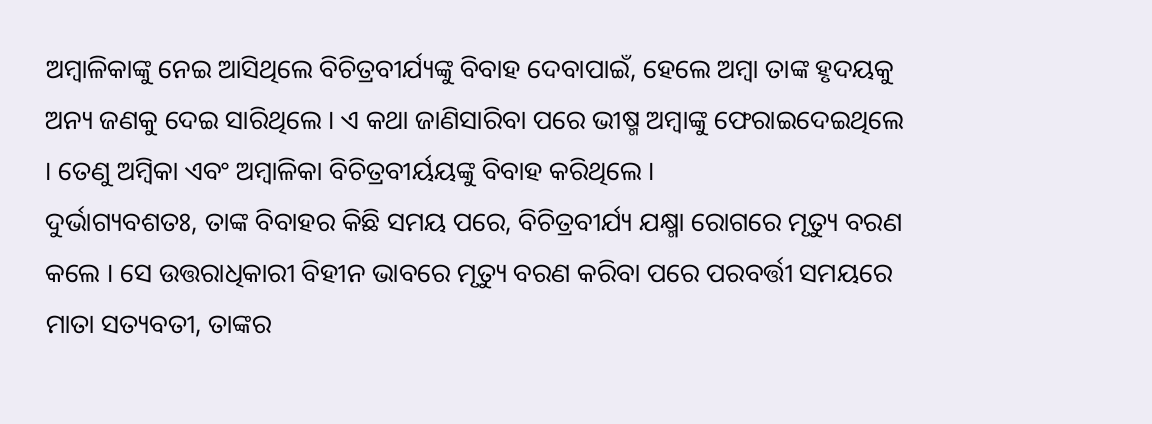ଅମ୍ବାଳିକାଙ୍କୁ ନେଇ ଆସିଥିଲେ ବିଚିତ୍ରବୀର୍ଯ୍ୟଙ୍କୁ ବିବାହ ଦେବାପାଇଁ, ହେଲେ ଅମ୍ବା ତାଙ୍କ ହୃଦୟକୁ ଅନ୍ୟ ଜଣକୁ ଦେଇ ସାରିଥିଲେ । ଏ କଥା ଜାଣିସାରିବା ପରେ ଭୀଷ୍ମ ଅମ୍ବାଙ୍କୁ ଫେରାଇଦେଇଥିଲେ । ତେଣୁ ଅମ୍ବିକା ଏବଂ ଅମ୍ବାଳିକା ବିଚିତ୍ରବୀର୍ୟୟଙ୍କୁ ବିବାହ କରିଥିଲେ ।
ଦୁର୍ଭାଗ୍ୟବଶତଃ, ତାଙ୍କ ବିବାହର କିଛି ସମୟ ପରେ, ବିଚିତ୍ରବୀର୍ଯ୍ୟ ଯକ୍ଷ୍ମା ରୋଗରେ ମୃତ୍ୟୁ ବରଣ କଲେ । ସେ ଉତ୍ତରାଧିକାରୀ ବିହୀନ ଭାବରେ ମୃତ୍ୟୁ ବରଣ କରିବା ପରେ ପରବର୍ତ୍ତୀ ସମୟରେ ମାତା ସତ୍ୟବତୀ, ତାଙ୍କର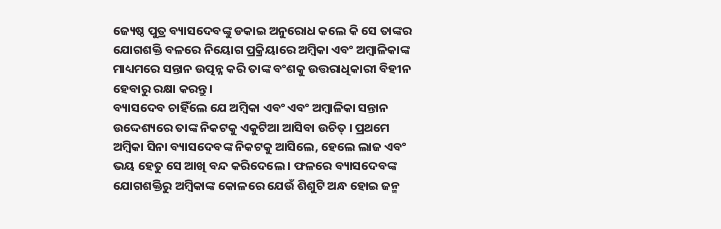ଜ୍ୟେଷ୍ଠ ପୁତ୍ର ବ୍ୟାସଦେବଙ୍କୁ ଡକାଇ ଅନୁରୋଧ କଲେ କି ସେ ତାଙ୍କର ଯୋଗଶକ୍ତି ବଳରେ ନିୟୋଗ ପ୍ରକ୍ରିୟାରେ ଅମ୍ବିକା ଏବଂ ଅମ୍ବାଳିକାଙ୍କ ମାଧ୍ୟମରେ ସନ୍ତାନ ଉତ୍ପନ୍ନ କରି ତାଙ୍କ ବଂଶକୁ ଉତ୍ତରାଧିକାରୀ ବିହୀନ ହେବାରୁ ରକ୍ଷା କରନ୍ତୁ ।
ବ୍ୟାସଦେବ ଚାହିଁଲେ ଯେ ଅମ୍ବିକା ଏବଂ ଏବଂ ଅମ୍ବାଳିକା ସନ୍ତାନ ଉଦ୍ଦେଶ୍ୟରେ ତାଙ୍କ ନିକଟକୁ ଏକୁଟିଆ ଆସିବା ଉଚିତ୍ । ପ୍ରଥମେ ଅମ୍ବିକା ସିନା ବ୍ୟାସଦେବଙ୍କ ନିକଟକୁ ଆସିଲେ, ହେଲେ ଲାଜ ଏବଂ ଭୟ ହେତୁ ସେ ଆଖି ବନ୍ଦ କରିଦେଲେ । ଫଳରେ ବ୍ୟାସଦେବଙ୍କ ଯୋଗଶକ୍ତିରୁ ଅମ୍ବିକାଙ୍କ କୋଳରେ ଯେଉଁ ଶିଶୁଟି ଅନ୍ଧ ହୋଇ ଜନ୍ମ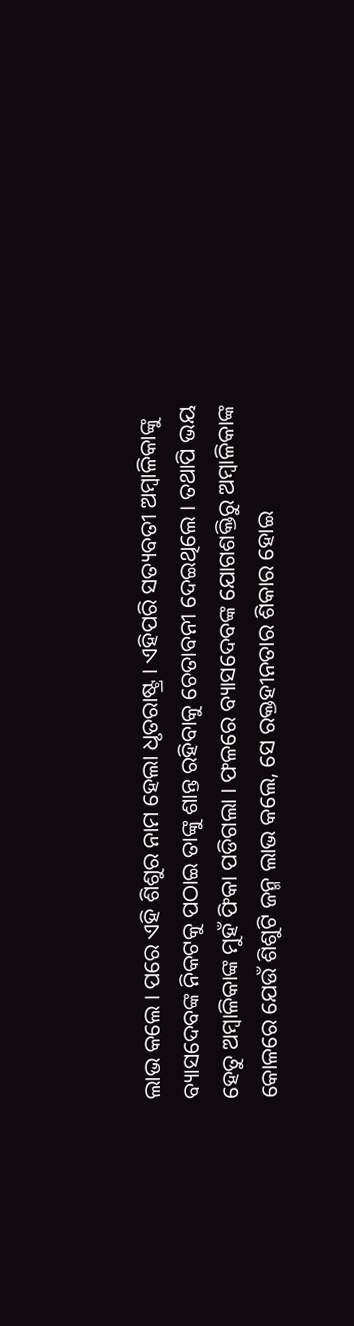ଲାଭ କଲେ । ପରେ ଏହି ଶିଶୁର ନାମ ହେଲା ଧୃତରାଷ୍ଟ୍ର । ଏହିପରି ସତ୍ୟବତୀ ଅମ୍ବାଳିକାଙ୍କୁ ବ୍ୟାସଦେବଙ୍କ ନିକଟକୁ ପଠାଇ ତାଙ୍କୁ ଶାନ୍ତ ରହିବାକୁ ଚେତାବନୀ ଦେଇଥିଲେ । ତଥାପି ଭୟ ହେତୁ ଅମ୍ବାଳିକାଙ୍କ ମୁହଁ ଫିକା ପଡିଗଲା । ଫଳରେ ବ୍ୟାସଦେବଙ୍କ ଯୋଗଶକ୍ତିରୁ ଅମ୍ବାଳିକାଙ୍କ କୋଳରେ ଯେଉଁ ଶିଶୁଟି ଜନ୍ମ ଲାଭ କଲେ, ସେ ରକ୍ତହୀନତାର ଶିକାର ହୋଇ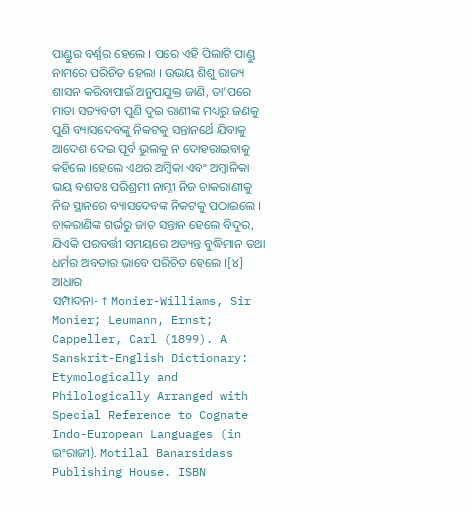ପାଣ୍ଡୁର ବର୍ଣ୍ଣର ହେଲେ । ପରେ ଏହି ପିଲାଟି ପାଣ୍ଡୁ ନାମରେ ପରିଚିତ ହେଲା । ଉଭୟ ଶିଶୁ ରାଜ୍ୟ ଶାସନ କରିବାପାଇଁ ଅନୁପଯୁକ୍ତ ଜାଣି, ତା’ପରେ ମାତା ସତ୍ୟବତୀ ପୁଣି ଦୁଇ ରାଣୀଙ୍କ ମଧ୍ୟରୁ ଜଣକୁ ପୁଣି ବ୍ୟାସଦେବଙ୍କୁ ନିକଟକୁ ସନ୍ତାନର୍ଥେ ଯିବାକୁ ଆଦେଶ ଦେଇ ପୂର୍ବ ଭୁଲକୁ ନ ଦୋହରାଇବାକୁ କହିଲେ ।ହେଲେ ଏଥର ଅମ୍ବିକା ଏବଂ ଅମ୍ବାଳିକା ଭୟ ବଶତଃ ପରିଶ୍ରମୀ ନାମ୍ନୀ ନିଜ ଚାକରାଣୀକୁ ନିଜ ସ୍ଥାନରେ ବ୍ୟାସଦେବଙ୍କ ନିକଟକୁ ପଠାଇଲେ । ଚାକରାଣିଙ୍କ ଗର୍ଭରୁ ଜାତ ସନ୍ତାନ ହେଲେ ବିଦୁର, ଯିଏକି ପରବର୍ତ୍ତୀ ସମୟରେ ଅତ୍ୟନ୍ତ ବୁଦ୍ଧିମାନ ତଥା ଧର୍ମର ଅବତାର ଭାବେ ପରିଚିତ ହେଲେ ।[୪]
ଆଧାର
ସମ୍ପାଦନା- ↑ Monier-Williams, Sir Monier; Leumann, Ernst; Cappeller, Carl (1899). A Sanskrit-English Dictionary: Etymologically and Philologically Arranged with Special Reference to Cognate Indo-European Languages (in ଇଂରାଜୀ). Motilal Banarsidass Publishing House. ISBN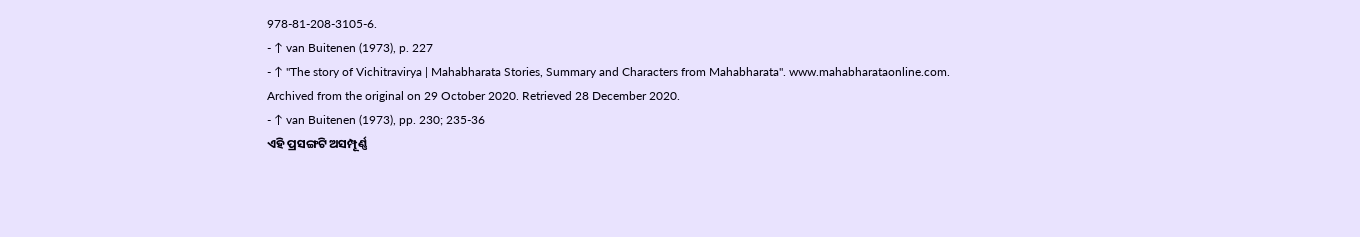978-81-208-3105-6.
- ↑ van Buitenen (1973), p. 227
- ↑ "The story of Vichitravirya | Mahabharata Stories, Summary and Characters from Mahabharata". www.mahabharataonline.com. Archived from the original on 29 October 2020. Retrieved 28 December 2020.
- ↑ van Buitenen (1973), pp. 230; 235-36
ଏହି ପ୍ରସଙ୍ଗଟି ଅସମ୍ପୂର୍ଣ୍ଣ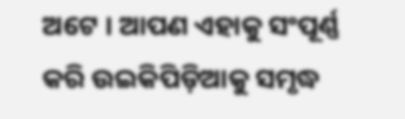ଅଟେ । ଆପଣ ଏହାକୁ ସଂପୂର୍ଣ୍ଣ କରି ଉଇକିପିଡ଼ିଆକୁ ସମୃଦ୍ଧ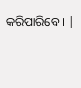କରିପାରିବେ । |